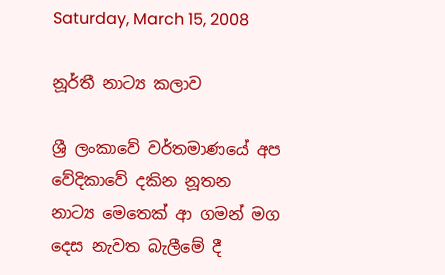Saturday, March 15, 2008

නූර්තී නාට්‍ය කලාව

ශ්‍රී ලංකාවේ වර්තමාණයේ අප වේදිකාවේ දකින නූතන නාට්‍ය මෙතෙක් ආ ගමන් මග දෙස නැවත බැලීමේ දී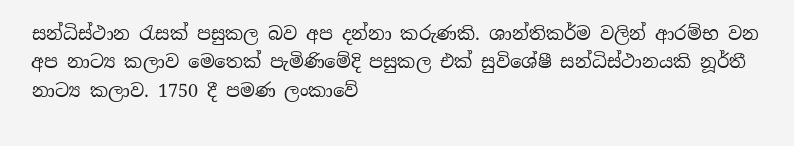සන්ධිස්ථාන රැසක් පසුකල බව අප දන්නා කරුණකි. ශාන්තිකර්ම වලින් ආරම්භ වන අප නාට්‍ය කලාව මෙතෙක් පැමිණිමේදි පසුකල එක් සුවිශේෂී සන්ධිස්ථානයකි නූර්තී නාට්‍ය කලාව. 1750 දී පමණ ලංකාවේ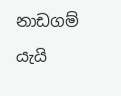නාඩගම් යැයි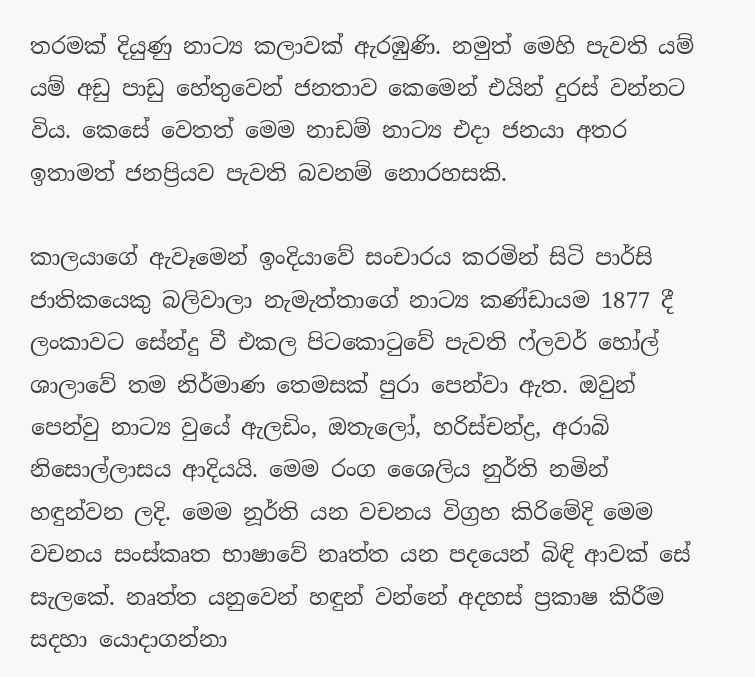තරමක් දියුණු නාට්‍ය කලාවක් ඇරඹුණි. නමුත් මෙහි පැවති යම් යම් අඩු පාඩු හේතුවෙන් ජනතාව කෙමෙන් එයින් දුරස් වන්නට විය. කෙසේ වෙතත් මෙම නාඩම් නාට්‍ය එදා ජනයා අතර ඉතාමත් ජනප්‍රියව පැවති බවනම් නොරහසකි.

කාලයාගේ ඇවෑමෙන් ඉංදියාවේ සංචාරය කරමින් සිටි පාර්සි ජාතිකයෙකු බලිවාලා නැමැත්තාගේ නාට්‍ය කණ්ඩායම 1877 දී ලංකාවට සේන්දු වී එකල පිටකොටුවේ පැවති ෆ්ලවර් හෝල් ශාලාවේ තම නිර්මාණ තෙමසක් පුරා පෙන්වා ඇත. ඔවුන් පෙන්වු නාට්‍ය වුයේ ඇලඩිං, ඔතැලෝ, හරිස්චන්ද්‍ර, අරාබි නිසොල්ලාසය ආදියයි. මෙම රංග ශෛලිය නුර්ති නමින් හඳුන්වන ලදි. මෙම නූර්ති යන වචනය විග්‍රහ කිරිමේදි මෙම වචනය සංස්කෘත භාෂාවේ නෘත්ත යන පදයෙන් බිඳි ආවක් සේ සැලකේ. නෘත්ත යනුවෙන් හඳුන් වන්නේ අදහස් ප්‍රකාෂ කිරීම සදහා යොදාගන්නා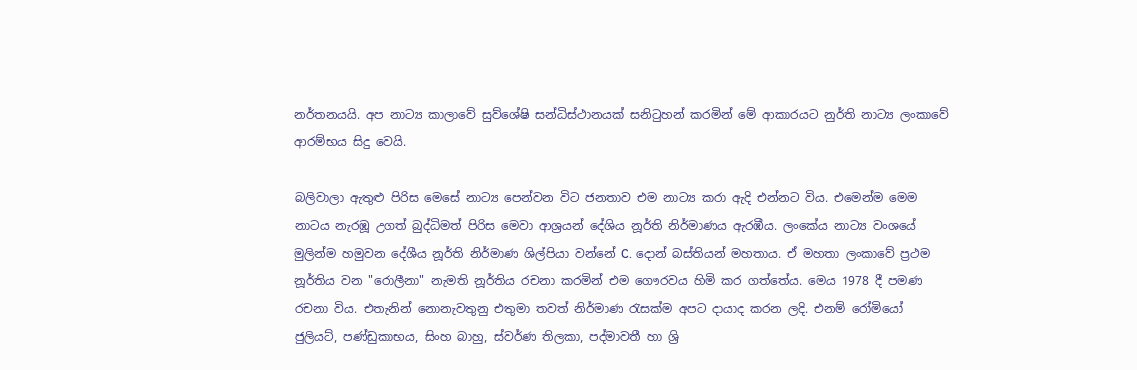නර්තනයයි. අප නාට්‍ය කාලාවේ සුව්ශේෂි සන්ධිස්ථානයක් සනිටුහන් කරමින් මේ ආකාරයට නුර්ති නාට්‍ය ලංකාවේ ආරම්භය සිදු වෙයි.

බලිවාලා ඇතුළු පිරිස මෙසේ නාට්‍ය පෙන්වන විට ජනතාව එම නාට්‍ය කරා ඇදි එන්නට විය. එමෙන්ම මෙම නාටය නැරඹූ උගත් බුද්ධිමත් පිරිස මෙවා ආශ්‍රයන් දේශිය නූර්ති නිර්මාණය ඇරඹීය. ලංකේය නාට්‍ය වංශයේ මුලින්ම හමුවන දේශීය නූර්ති නිර්මාණ ශිල්පියා වන්නේ C. දොන් බස්තියන් මහතාය. ඒ මහතා ලංකාවේ ප්‍රථම නූර්තිය වන "රොලීනා" නැමති නූර්තිය රචනා කරමින් එම ගෞරවය හිමි කර ගත්තේය. මෙය 1978 දී පමණ රචනා විය. එතැනින් නොනැවතුනු එතුමා තවත් නිර්මාණ රැසක්ම අපට දායාද කරන ලදි. එනම් රෝමියෝ ජුලියට්, පණ්ඩුකාභය, සිංහ බාහු, ස්වර්ණ තිලකා, පද්මාවතී හා ශ්‍රි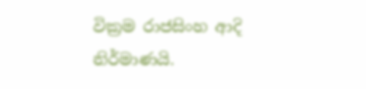වික්‍රම රාජසිංහ ආදි නිර්මාණයි.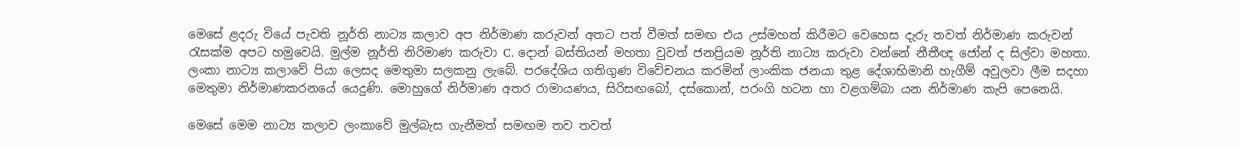මෙසේ ළදරු වියේ පැවති නූර්ති නාට්‍ය කලාව අප නිර්මාණ කරුවන් අතට පත් වීමත් සමඟ එය උස්මහත් කිරීමට වෙහෙස දැරු තවත් නිර්මාණ කරුවන් රැසක්ම අපට හමුවෙයි. මුල්ම නූර්ති නිරිමාණ කරුවා C. දොන් බස්තියන් මහතා වුවත් ජනප්‍රියම නූර්ති නාට්‍ය කරුවා වන්නේ නීතීඥ ජෝන් ද සිල්වා මහතා. ලංකා නාට්‍ය කලාවේ පියා ලෙසද මෙතුමා සලකනු ලැබේ. පරදේශිය ගතිගුණ විවේචනය කරමින් ලාංකික ජනයා තුළ ‍දේශාභිමානි හැගීම් අවුලවා ලීම සදහා මෙතුමා නිර්මාණකරනයේ යෙදුණි. මොහුගේ නිර්මාණ අතර රාමායණය, සිරිසඟබෝ, දස්කොන්, පරංගි හටන හා වළගම්බා යන නිර්මාණ කැපි පෙනෙයි.

මෙ‍සේ මෙම නාට්‍ය කලාව ලංකාවේ මුල්බැස ගැනීමත් සමඟම තව තවත්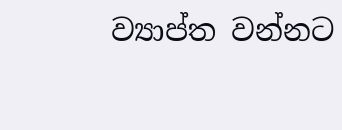ව්‍යාප්ත වන්නට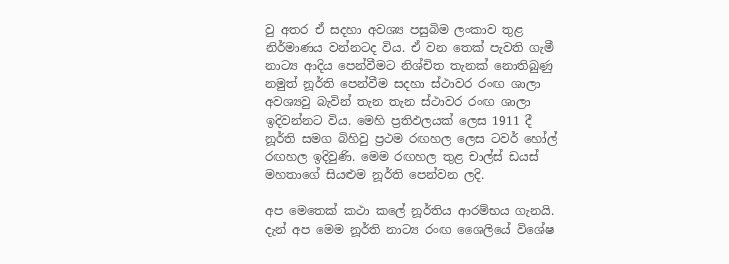වු අතර ඒ සදහා අවශ්‍ය පසුබිම ලංකාව තුළ නිර්මාණය වන්නටද විය. ඒ වන තෙක් පැවති ගැමී නාට්‍ය ආදිය පෙන්වීමට නිශ්චිත තැනක් නොතිබුණු නමුත් නූර්ති පෙන්වීම සදහා ස්ථාවර රංඟ ශාලා අවශ්‍යවු බැවින් තැන තැන ස්ථාවර රංඟ ශාලා ඉදිවන්නට විය. මෙහි ප්‍රතිඵලයක් ලෙස 1911 දී නූර්ති සමග බිහිවු ප්‍රථම රඟහල ලෙස ටවර් හෝල් රඟහල ඉදිවුණි. මෙම රඟහල තුළ චාල්ස් ඩයස් මහතාගේ සියළුම නූර්ති පෙන්වන ලදි.

අප මෙතෙක් කථා කලේ නූර්තිය ආරම්භය ගැනයි. දැන් අප මෙම නූර්ති නාට්‍ය රංඟ ශෛලියේ විශේෂ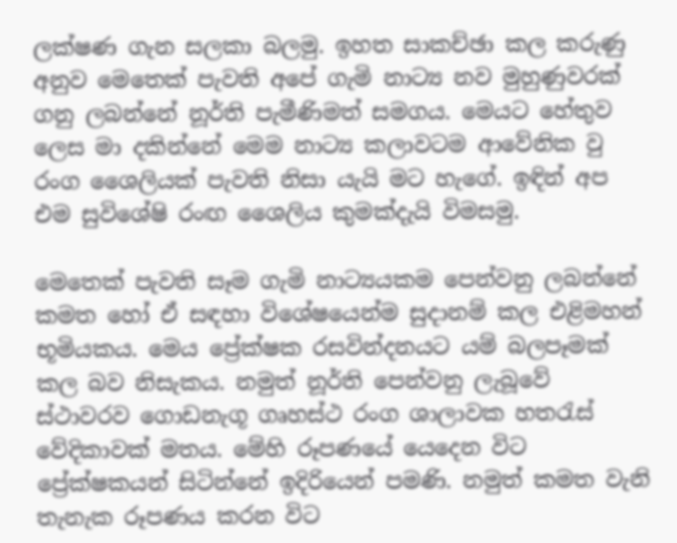ලක්ෂණ ගැන සලකා බලමු. ඉහත සාකච්ඡා කල කරුණු අනුව මෙතෙක් පැවති අපේ ගැමි නාට්‍ය නව මුහුණුවරක් ගනු ලබන්නේ නූර්ති පැමීණිමත් සමගය. මෙයට හේතුව ලෙස මා දකින්නේ මෙම නාට්‍ය කලාවටම ආවේනික වු රංග ශෛලියක් පැවති නිසා යැයි මට හැගේ. ඉඳින් අප එම සුවිශේෂි රංඟ ශෛලිය කුමක්දැයි විමසමු.

මෙතෙක් පැවති සෑම ගැමි නාට්‍යයකම පෙන්වනු ලබන්නේ කමත හෝ ඒ සඳහා විශේෂයෙන්ම සුදානම් කල එළිමහන් භූමියකය. මෙය ප්‍රේක්ෂක රසවින්දනයට යම් බලපෑමක් කල බව නිසැකය. නමුත් නූර්ති පෙන්වනු ලැබූවේ ස්ථාවරව ගොඩනැගූ ගෘහස්ථ රංග ශාලාවක හතරැස් වේදිකාවක් මතය. මේහි රූපණයේ යෙදෙන විට ප්‍රේක්ෂකයන් සිටින්නේ ඉදිරියෙන් පමණි. නමුත් කමත වැනි තැනැක රූපණය කරන විට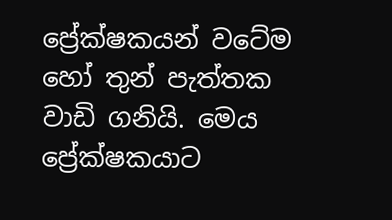ප්‍රේක්ෂකයන් ‍වටේම හෝ තුන් පැත්තක වාඩි ගනියි. මෙය ප්‍රේක්ෂකයාට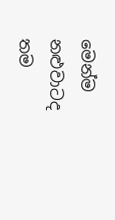මෙන්ම නළුවාටද තම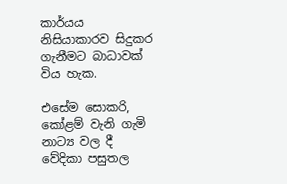කාර්යය නිසියාකාරව සිදුකර ගැනීමට බාධාවක් විය හැක.

එසේම සොකරි, කෝළම් වැනි ගැමි නාට්‍ය වල දී වේදිකා පසුතල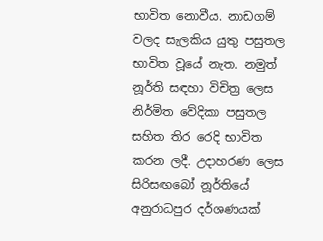භාවිත නොවීය. නාඩගම් වලද සැලකිය යුතු පසුතල භාවිත වූයේ නැත. නමුත් නූර්ති සඳහා විචිත්‍ර ලෙස නිර්මිත වේදිකා පසුතල සහිත තිර රෙදි භාවිත කරන ලදී. උදාහරණ ලෙස සිරිසඟබෝ නූර්තියේ අනුරාධපුර දර්ශණයක්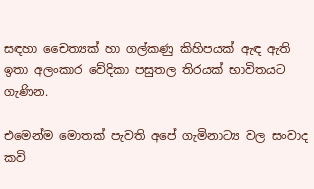සඳහා චෛත්‍යක් හා ගල්කණු කිහිපයක් ඇඳ ඇති ඉතා අලංකාර වේදිකා පසුතල තිරයක් භාවිතයට ගැණින.

එමෙන්ම මොතක් පැවති අපේ ගැමිනාට්‍ය වල සංවාද කවි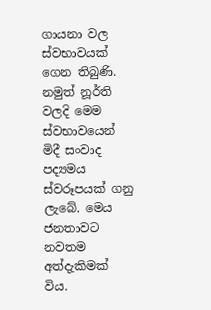ගායනා වල ස්වභාවයක් ගෙන තිබුණි. නමුත් නූර්ති වලදි මෙම ස්වභාව‍යෙන් මිදී සංවාද පද්‍යමය ස්වරූපයක් ගනු ලැබේ. මෙය ජනතාවට නවතම අත්දැකිමක් විය.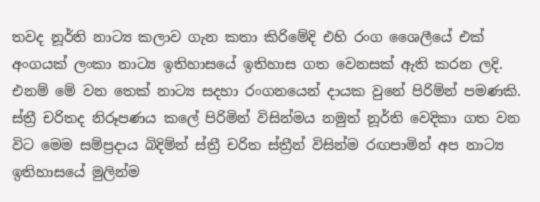තවද නූර්ති නාට්‍ය කලාව ගැන කතා කිරිමේදි එහි රංග ශෛලීයේ එක් අංගයක් ලංකා නාට්‍ය ඉතිහාසයේ ඉතිහාස ගත වෙනසක් ඇති කරන ලදි. එනම් මේ වන තෙක් නාට්‍ය සදහා රංගන‍යෙන් දායක වුනේ පිරිම්න් පමණකි. ස්ත්‍රී චරිතද නිරූපණය කලේ පිරිමින් විසින්මය නමුත් නූර්ති වෙදිකා ගත වන විට මෙම සම්ප්‍රදාය බිදිම්න් ස්ත්‍රී චරිත ස්ත්‍රීන් විසින්ම රඟපාමින් අප නාට්‍ය ඉතිහාසයේ මුලින්ම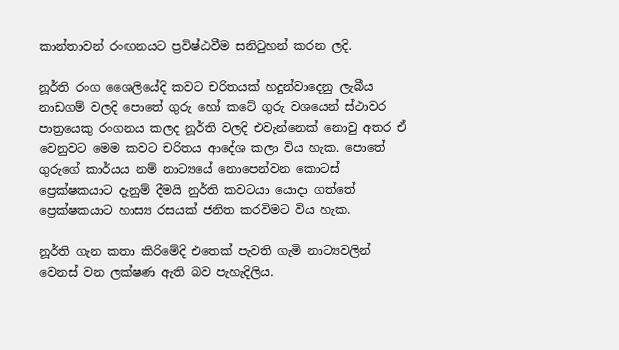කාන්තාවන් රංඟනයට ප්‍රවිෂ්ඨවීම සනිටුහන් කරන ලදි.

නූර්ති රංග ශෛලියේදි කවට චරිතයක් හදුන්වාදෙනු ලැබීය නාඩගම් වලදි පොතේ ගුරු හෝ කටේ ගුරු වශයෙන් ස්ථාවර පාත්‍රයෙකු රංගනය කලද නූර්ති වලදි එවැන්නෙක් නොවු අතර ඒ වෙනුවට මෙම කවට චරිතය ආදේශ කලා විය හැක. පො‍තේ ගුරුගේ කාර්යය නම් නාට්‍යයේ නොපෙන්වන කොටස් ප්‍රෙක්ෂකයාට දැනුම් දීමයි නුර්ති කවටයා යොදා ගත්තේ ප්‍රෙක්ෂකයාට හාස්‍ය රසයක් ජනිත කරවිමට විය හැක.

නූර්ති ගැන කතා කිරිමේදි ‍එ‍තෙක් පැවති ගැමි නාට්‍යවලින් වෙනස් වන ලක්ෂණ ඇති බව පැහැදිලිය.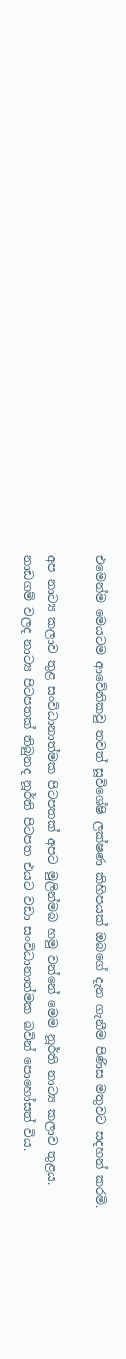එමෙන්ම මෙයටම ආවේනිකවු තවත් සූවිශේෂි ලක්ෂණ කිහිපයක් ඔබගේ දැන ගැනීම පිණිස මතුවට සදහන් කරමි.

අප නාට්‍ය කලාව තුළ සංවිධානාත්මක පිටපතක් අපට මුලින්මබ හමු වන්නේ මෙම නූර්ති නාට්‍ය කලාව තුළය. නාඩගම් වලද නාට්‍ය පිටපතක් තිබුනද නූර්ති පිටපත එයට වඩා සංවිධානාත්මක බවින් පොහෝසත් විය.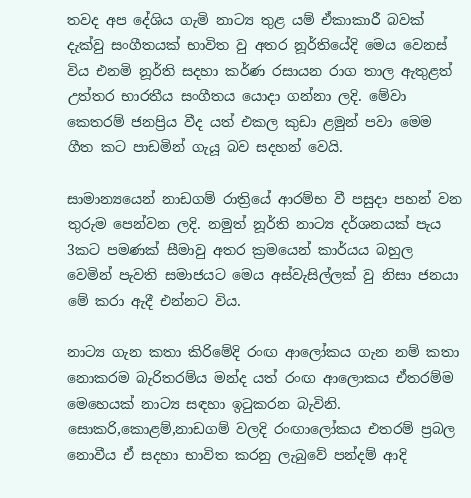තවද අප දේශිය ගැමි නාට්‍ය තුළ යම් ඒකාකාරී බවක් දැක්වු සංගීතයක් භාවිත වු අතර නූර්තියේදි මෙය වෙනස් විය එනමි නූර්ති සදහා කර්ණ රසායන රාග තාල ඇතුළත් උත්තර භාරතීය සංගීතය යොදා ගන්නා ලදි. මේවා කෙතරම් ජනප්‍රිය වීද යත් එකල කුඩා ළමුන් පවා මෙම ගීත කට පාඩමින් ගැයූ බව සදහන් වෙයි.

සාමාන්‍යයෙන් නාඩගම් රාත්‍රියේ ආරම්භ වී පසුදා පහන් වන තුරුම පෙන්වන ලදි. නමුත් නූර්ති නාට්‍ය දර්ශනයක් පැය 3කට පමණක් සීමාවු අතර ක්‍රමයෙන් කාර්යය බහුල වෙමින් පැවති සමාජයට මෙය අස්වැසිල්ලක් වු නිසා ජනයා මේ කරා ඇදී එන්නට විය.

නාට්‍ය ගැන කතා කිරිමේදි රංඟ ආලෝකය ගැන නම් කතා නොකරම බැරිතරම්ය මන්ද ‍යත් රංඟ ආලොකය ඒතරම්ම මෙහෙයක් නාට්‍ය සඳහා ඉටුකරන බැවිනි. සොකරි,කොළම්,නාඩගම් වලදි රංඟාලෝකය එතරම් ප්‍රබල නොවීය ඒ සදහා භාවිත කරනු ලැබුවේ පන්දම් ආදි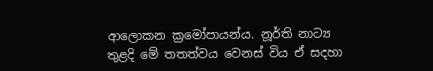ආලොකන ක්‍රමෝපායන්ය. නූර්ති නාට්‍ය තුළදි මේ තතත්වය වෙනස් විය ඒ සදහා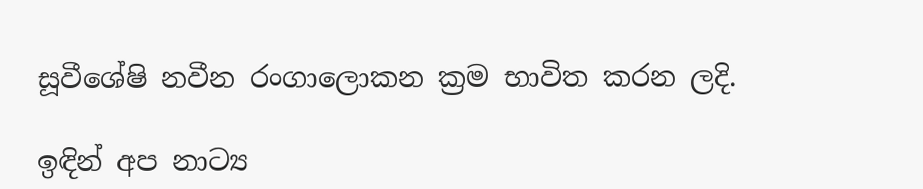සූවීශේෂි නවීන රංගාලොකන ක්‍රම භාවිත කරන ලදි.

ඉඳින් අප නාට්‍ය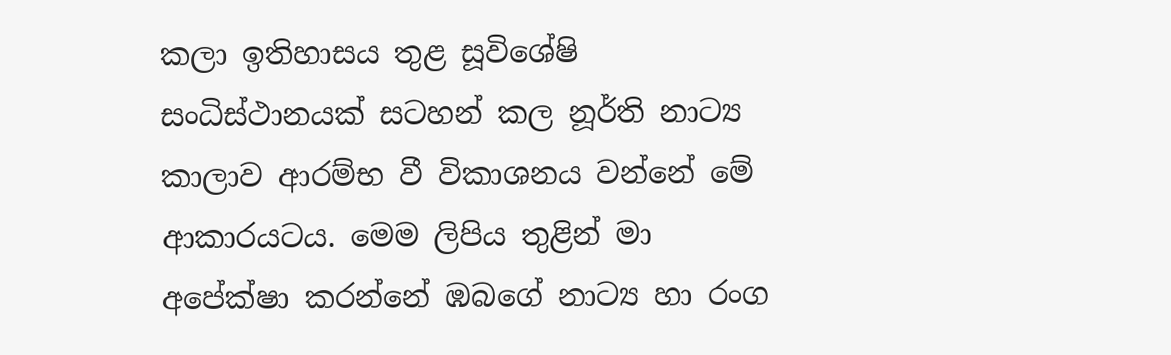කලා ඉතිහාසය තුළ සූවිශේෂි සංධිස්ථානයක් සටහන් කල නූර්ති නාට්‍ය කාලාව ආරම්භ වී විකාශනය වන්නේ මේ ආකාරයටය. මෙම ලිපිය තුළින් මා අපේක්ෂා කරන්නේ ඹබගේ නාට්‍ය හා රංග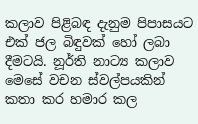කලාව පිළිබඳ දැනුම පිපාසයට එක් ජල බිඳුවක් හෝ ලබා දීමටයි. නූර්ති නාට්‍ය කලාව මෙසේ වචන ස්වල්පයකින් කතා කර හමාර කල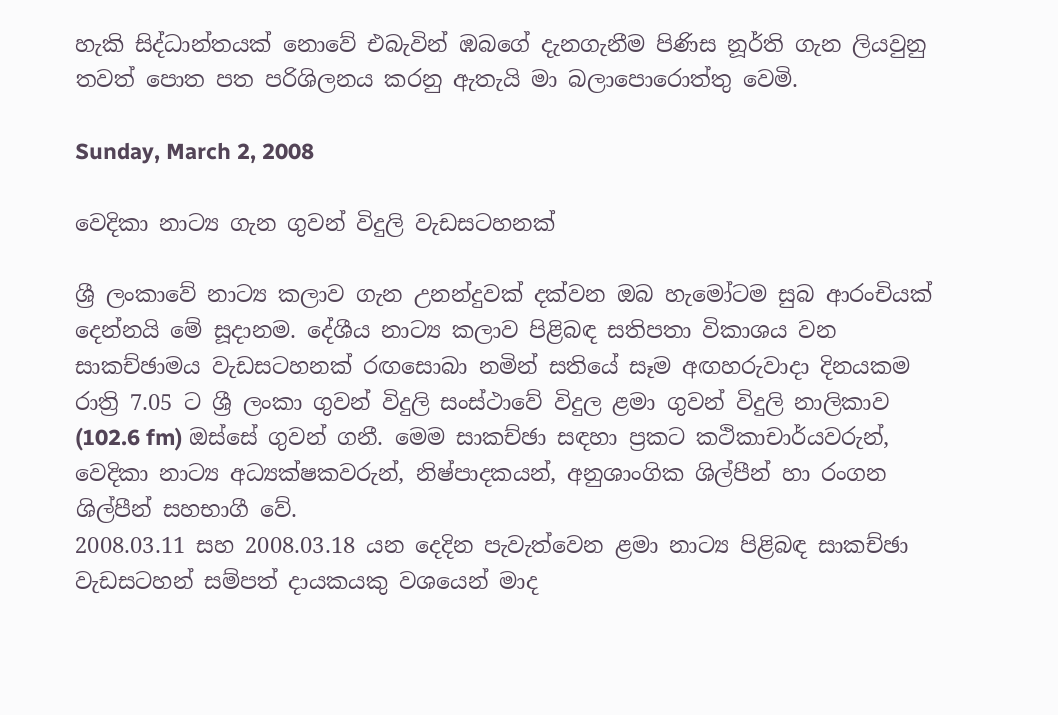හැකි සිද්ධාන්තයක් නොවේ එබැවින් ඹබගේ දැනගැනීම පිණිස නූර්ති ගැන ලියවුනු තවත් පොත පත පරිශිලනය කරනු ඇතැයි මා බලාපොරොත්තු වෙමි.

Sunday, March 2, 2008

වෙදිකා නාට්‍ය ගැන ගුවන් විදුලි වැඩසටහනක්

ශ්‍රී ලංකාවේ නාට්‍ය කලාව ගැන උනන්දුවක් දක්වන ඔබ හැමෝටම සුබ ආරංචියක් දෙන්නයි මේ සූදානම. දේශීය නාට්‍ය කලාව පිළිබඳ සතිපතා විකාශය වන සාකච්ඡාමය වැඩසටහනක් රඟසොබා නමින් සතියේ සෑම අඟහරුවාදා දිනයකම රාත්‍රි 7.05 ට ශ්‍රී ලංකා ගුවන් විදුලි සංස්ථාවේ විදුල ළමා ගුවන් විදුලි නාලිකාව (102.6 fm) ඔස්සේ ගුවන් ගනී. මෙම සාකච්ඡා සඳහා ප්‍රකට කථිකාචාර්යවරුන්, වෙදිකා නාට්‍ය අධ්‍යක්ෂකවරුන්, නිෂ්පාදකයන්, අනුශාංගික ශිල්පීන් හා රංගන ශිල්පීන් සහභාගී වේ.
2008.03.11 සහ 2008.03.18 යන දෙදින පැවැත්වෙන ළමා නාට්‍ය පිළිබඳ සාකච්ඡා වැඩසටහන් සම්පත් දායකයකු වශයෙන් මාද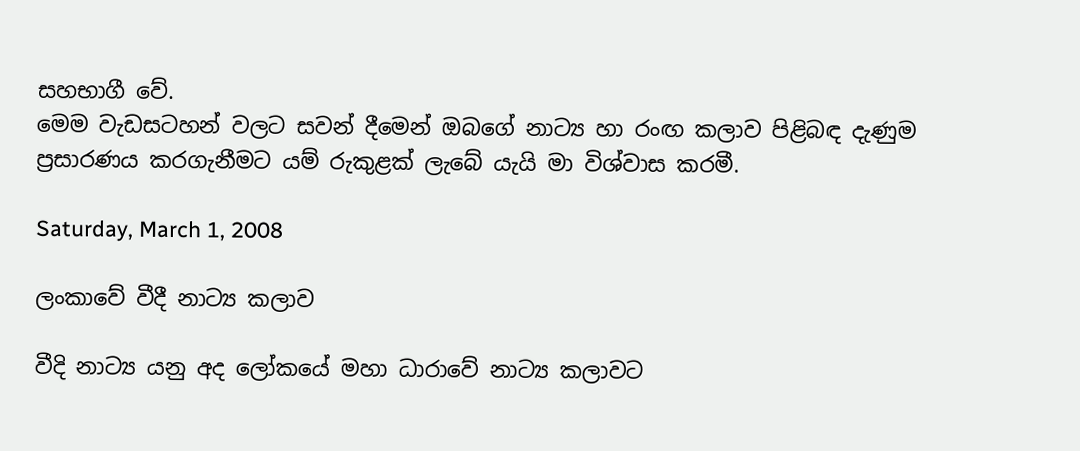සහභාගී වේ.
මෙම වැඩසටහන් වලට සවන් දීමෙන් ඔබගේ නාට්‍ය හා රංඟ කලාව පිළිබඳ දැණුම ප්‍රසාරණය කරගැනීමට යම් රුකුළක් ලැබේ යැයි මා විශ්වාස කරමී.

Saturday, March 1, 2008

ලංකාවේ වීදී නාට්‍ය කලාව

වීදි නාට්‍ය යනු අද ලෝකයේ මහා ධාරාවේ නාට්‍ය කලාවට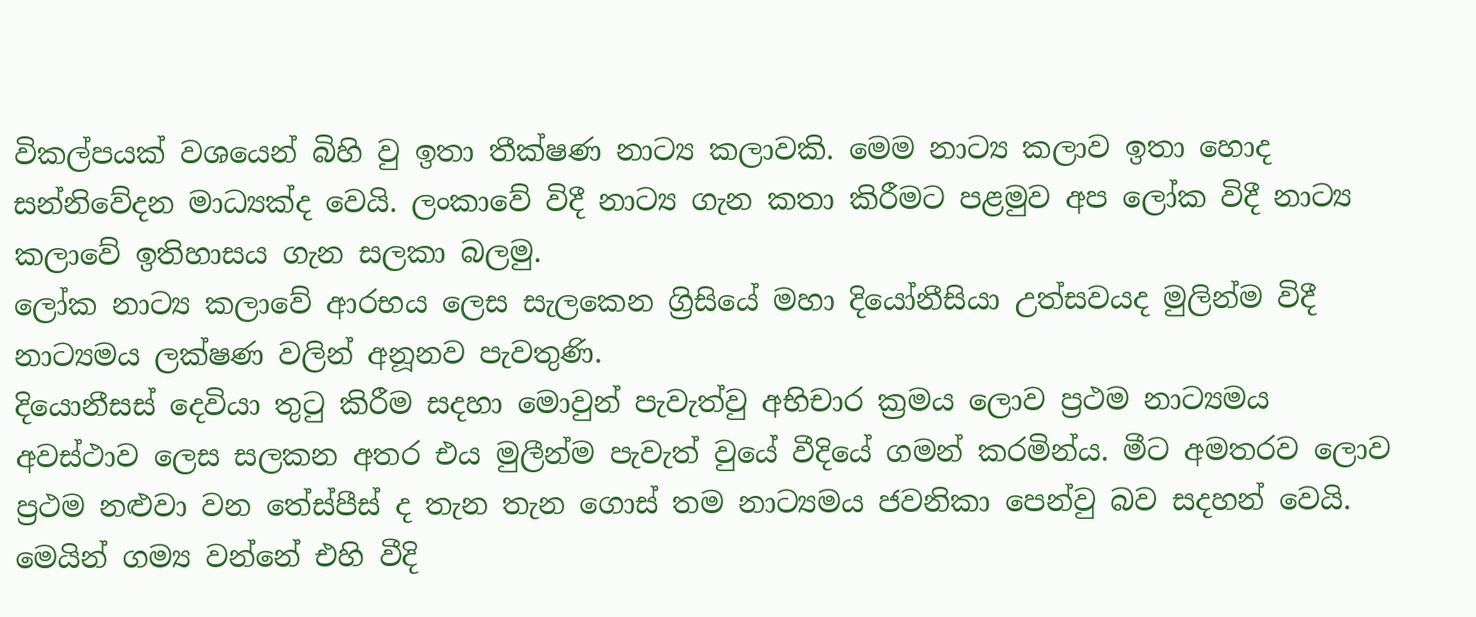විකල්පයක් වශයෙන් බිහි වු ඉතා තීක්ෂණ නාට්‍ය කලාවකි. මෙම නාට්‍ය කලාව ඉතා හොද සන්නිවේදන මාධ්‍යක්ද වෙයි. ලංකාවේ විදී නාට්‍ය ගැන කතා කිරීමට පළමුව අප ලෝක විදී නාට්‍ය කලාවේ ඉතිහාසය ගැන සලකා බලමු.
ලෝක නාට්‍ය කලා‍වේ ආරභය ලෙස සැලකෙන ග්‍රිසියේ මහා දියෝනීසියා උත්සවයද මුලින්ම විදී නාට්‍යමය ලක්ෂණ වලින් අනූනව පැවතුණි.
දියොනීසස් දෙවියා තුටු කිරීම සදහා මොවුන් පැවැත්වු අභිචාර ක්‍රමය ලොව ප්‍රථම නාට්‍යමය අවස්ථාව ලෙස සලකන අතර එය මුලීන්ම පැවැත් වුයේ වීදියේ ගමන් කරමින්ය. මීට අමතරව ලොව ප්‍රථම නළුවා වන තේස්පීස් ද තැන තැන ගොස් තම නාට්‍යමය ජවනිකා පෙන්වු බව සදහන් වෙයි. මෙයින් ගම්‍ය වන්නේ එහි වීදි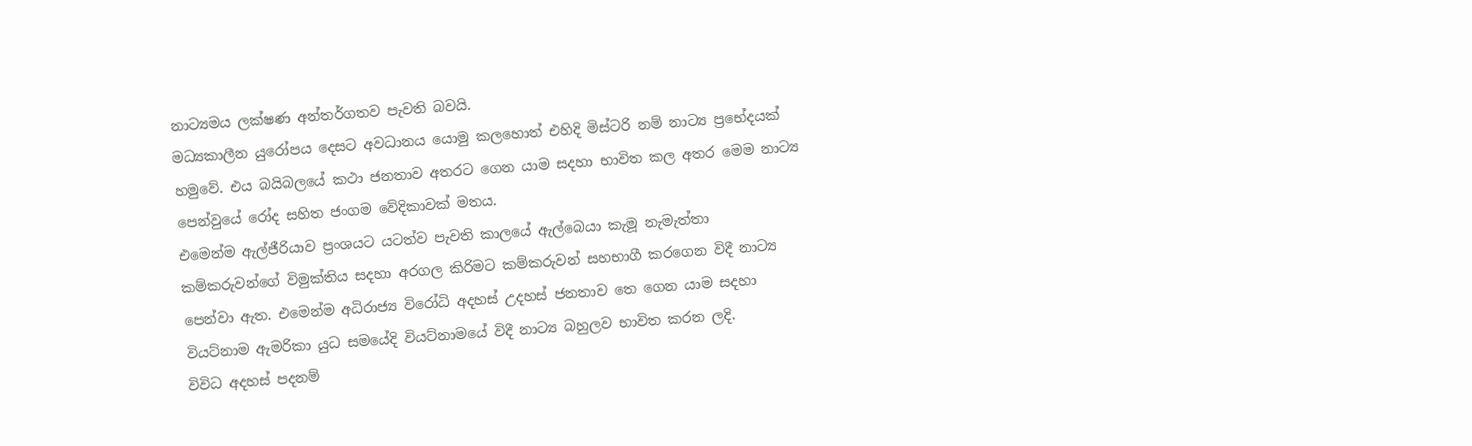නාට්‍යමය ලක්ෂණ අන්තර්ගතව පැවති බවයි.
මධ්‍යකාලීන යුරෝපය දෙසට අවධානය යොමු කලහොත් එහිදි මිස්ටරි නම් නාට්‍ය ප්‍රභේදයක් හමුවේ. එය බයිබලයේ කථා ජනතාව අතරට ගෙන යාම සදහා භාවිත කල අතර මෙම නාට්‍ය පෙන්වුයේ රෝද සහිත ජංගම වේදිකාවක් මතය.
එමෙන්ම ඇල්ජීරියාව ප්‍රංශයට යටත්ව පැවති කාලයේ ඇල්බෙයා කැමූ නැමැත්තා කම්කරුවන්ගේ විමුක්තිය සදහා අරගල කිරිමට කම්කරුවන් සහභාගී කරගෙන විදී නාට්‍ය පෙන්වා ඇත. එමෙන්ම අධිරාජ්‍ය විරෝධි අදහස් උදහස් ජනතාව තෙ ගෙන යාම සදහා වියට්නාම ඇමරිකා යුධ සමයේදි වියට්නාමයේ විදී නාට්‍ය බහුලව භාවිත කරන ලදි.
විවිධ අදහස් පදනම්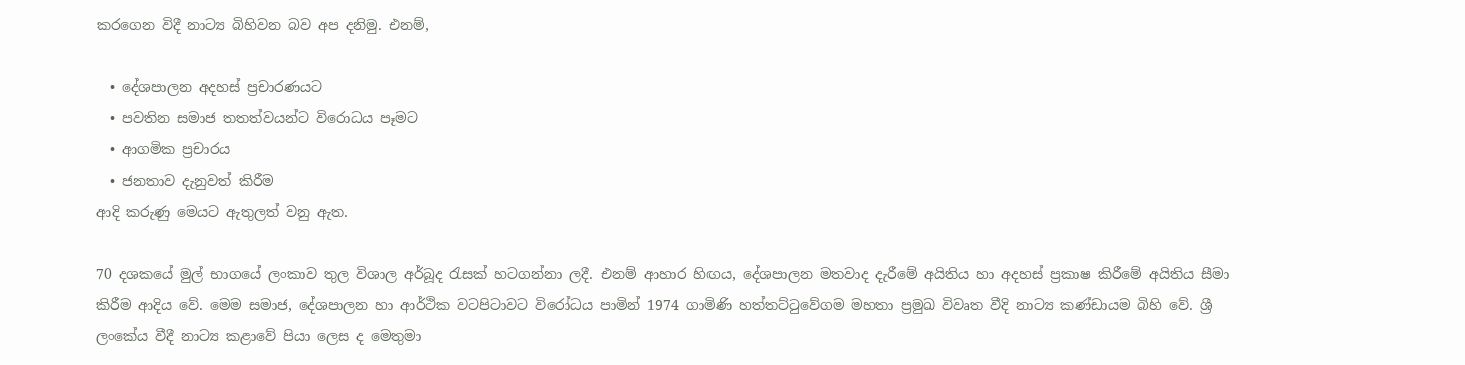කරගෙන විදී නාට්‍ය බිහිවන බව අප දනිමු. එනම්,

  • දේශපාලන අදහස් ප්‍රචාරණයට
  • පවතින සමාජ තතත්වයන්ට විරොධය පෑමට
  • ආගමික ප්‍රචාරය
  • ජනතාව දැනුවත් කිරීම
ආදි කරුණු මෙයට ඇතුලත් වනු ඇත.

70 දශකයේ මුල් භාගයේ ලංකාව තුල විශාල අර්බූද රැසක් හටගන්නා ලදී. එනම් ආහාර හිඟය, දේශපාලන මතවාද දැරීමේ අයිතිය හා අදහස් ප්‍රකාෂ කිරීමේ අයිතිය සීමා කිරීම ආදිය වේ. මෙම සමාජ, දේශපාලන හා ආර්ථික වටපිටාවට විරෝධය පාමින් 1974 ගාමිණි හත්තට්ටුවේගම මහතා ප්‍රමුඛ විවෘත වීදි නාට්‍ය කණ්ඩායම බිහි‍ වේ. ශ්‍රී ලංකේය වීදී නාට්‍ය කළාවේ පියා ලෙස ද මෙතුමා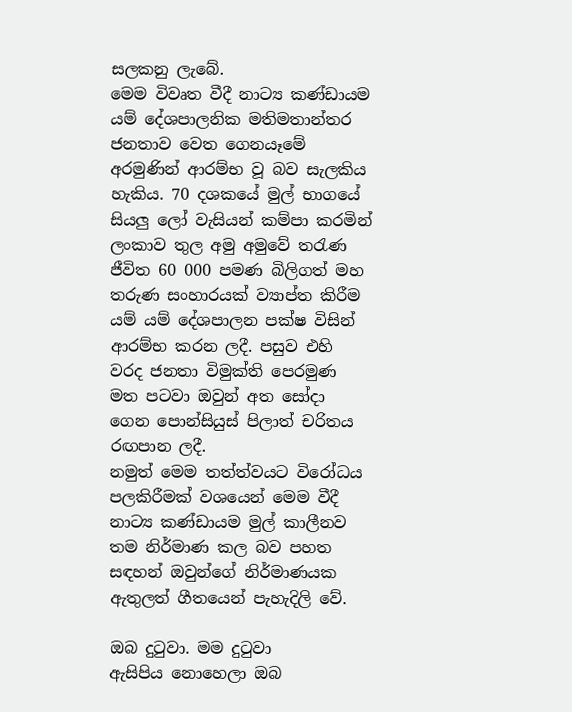සලකනු ලැබේ.
මෙම විවෘත වීදී නාට්‍ය කණ්ඩායම යම් දේශපාලනික මතිමතාන්තර ජනතාව වෙත ගෙනයෑමේ අරමුණින් ආරම්භ වූ බව සැලකිය හැකිය. 70 දශකයේ මුල් භාගයේ සියලු ලෝ වැසියන් කම්පා කරමින් ලංකාව තුල අමු අමුවේ තරැණ ජීවිත 60 000 පමණ බිලිගත් මහ තරුණ සංහාරයක් ව්‍යාප්ත කිරීම යම් යම් දේශපාලන පක්ෂ විසින් ආරම්භ කරන ලදී. පසුව එහි වරද ජනතා විමුක්ති පෙරමුණ මත පටවා ඔවුන් අත සෝදා ගෙන පොන්සියුස් පිලාත් චරිතය රඟපාන ලදී.
නමුත් මෙම තත්ත්වයට විරෝධය පලකිරීමක් වශයෙන් මෙම වීදී නාට්‍ය කණ්ඩායම මුල් කාලීනව තම නිර්මාණ කල බව පහත සඳහන් ඔවුන්ගේ නිර්මාණයක ඇතුලත් ගීතයෙන් පැහැදිලි වේ.

ඔබ දුටුවා. මම දුටුවා
ඇසිපිය නොහෙලා ඔබ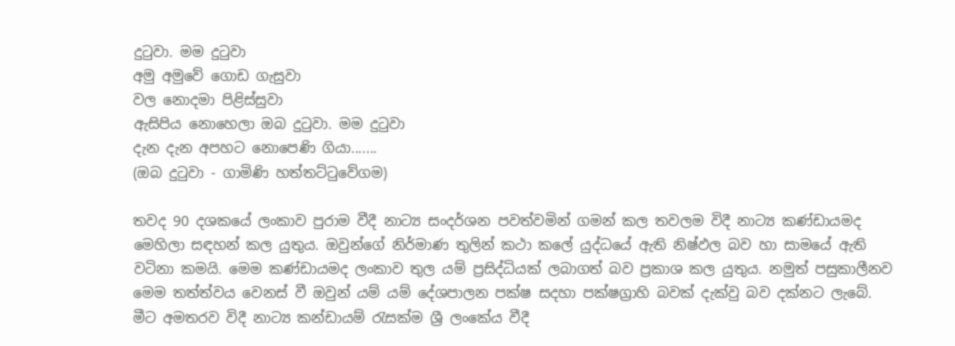දුටුවා. මම දුටුවා
අමු අමුවේ ගොඩ ගැසුවා
වල නොදමා පිළිස්සුවා
ඇසිපිය නොහෙලා ඔබ දුටුවා. මම දුටුවා
දැන දැන අපහට නොපෙණි ගියා.......
(ඔබ දුටුවා - ගාමිණි හත්තට්ටුවේගම)

තවද 90 දශකයේ ලංකාව පුරාම වීදී නාට්‍ය සංදර්ශන පවත්වමින් ගමන් කල තවලම විදී නාට්‍ය කණ්ඩායමද මෙහිලා සඳහන් කල යුතුය. ඔවුන්ගේ නිර්මාණ තුලින් කථා කලේ යුද්ධයේ ඇති නිෂ්ඵල බව හා සාමයේ ඇති වටිනා කමයි. මෙම කණ්ඩායමද ලංකාව තුල යම් ප්‍රසිද්ධියක් ලබාගත් බව ප්‍රකාශ කල යුතුය. නමුත් පසුකාලීනව මෙම තත්ත්වය වෙනස් වී ඔවුන් යම් යම් දේශපාලන පක්ෂ සදහා පක්ෂග්‍රාහි බවක් දැක්වු බව දක්නට ලැබේ.
මීට අමතරව විදී නාට්‍ය කන්ඩායම් රැසක්ම ශ්‍රී ලංකේය වීදී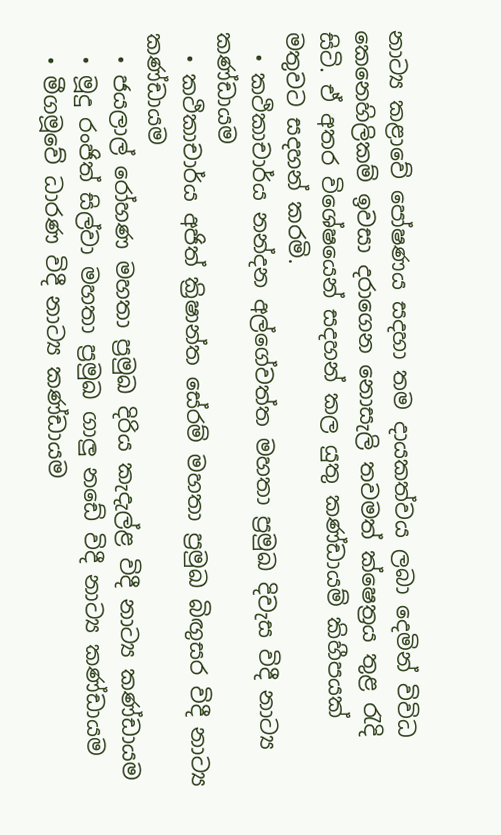නාට්‍ය කළාවේ පෝෂණය සදහා තම දායකත්වය ලබා දෙමින් විවිධ කෙනෙහිලිකම් ඉවසා දරාගෙන නොසැලි තවමත් ක්ෂෙත්‍රය තුළ රැදි සිටි. ඒ අතර විශේෂයෙන් සදහන් කල යුතු කණ්ඩායම් කිහීපයක් මතුවට සදහන් කරමි.
  • කථිකාචාර්ය නන්දන අල්ගේවත්ත මහතා ප්‍රමුඛ දිවැස විදී නාට්‍ය කණ්ඩායම
  • කථිකාචාර්ය අජිත් ක්‍රිෂාන්ත සේරම් මහතා ප්‍රමුඛ බිඟුසර විදී නාට්‍ය කණ්ඩායම
  • ජයලාල් රෝහණ මහතා ප්‍රමුඛ දිරිය කැදැල්ළ විදී නාට්‍ය කණ්ඩායම
  • මූදු රංජිත් සිල්වා මහතා ප්‍රමුඛ ගාලු නඩේ විදී නාට්‍ය කණ්ඩායම
  • මීගමූවේ ධාරණ විදී නාට්‍ය කණ්ඩායම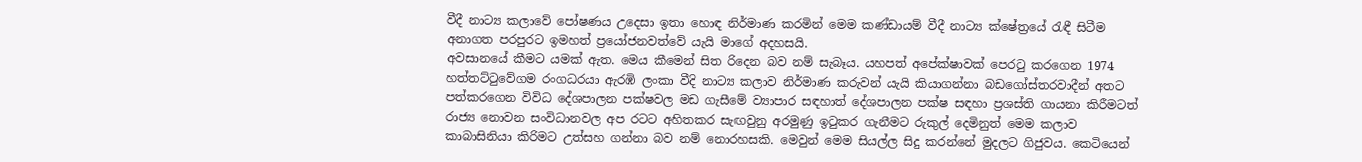වීදී නාට්‍ය කලාවේ පෝෂණය උදෙසා ඉතා හොඳ නිර්මාණ කරමින් මෙම කණ්ඩායම් වීදී නාට්‍ය ක්ෂේත්‍රයේ රැඳී සිටීම අනාගත පරපුරට ඉමහත් ප්‍රයෝජනවත්වේ යැයි මාගේ අදහසයි.
අවසානයේ කීමට යමක් ඇත. මෙය කීමෙන් සිත රිදෙන බව නම් සැබෑය. යහපත් අපේක්ෂාවක් පෙරටු කරගෙන 1974 හත්තට්ටුවේගම රංගධරයා ඇරඹි ලංකා වීදි නාට්‍ය කලාව නිර්මාණ කරුවන් යැයි කියාගන්නා බඩගෝස්තරවාදීන් අතට පත්කරගෙන විවිධ දේශපාලන පක්ෂවල මඩ ගැසීමේ ව්‍යාපාර සඳහාත් දේශපාලන පක්ෂ සඳහා ප්‍රශස්ති ගායනා කිරීමටත් රාජ්‍ය නොවන සංවිධානවල අප රටට අහිතකර සැඟවුනු අරමුණු ඉටුකර ගැනීමට රුකුල් දෙමිනුත් මෙම කලාව කාබාසිනියා කිරිමට උත්සහ ගන්නා බව නම් නොරහසකි. මෙවුන් මෙම සියල්ල සිදු කරන්නේ මුදලට ගිජුවය. කෙටියෙන්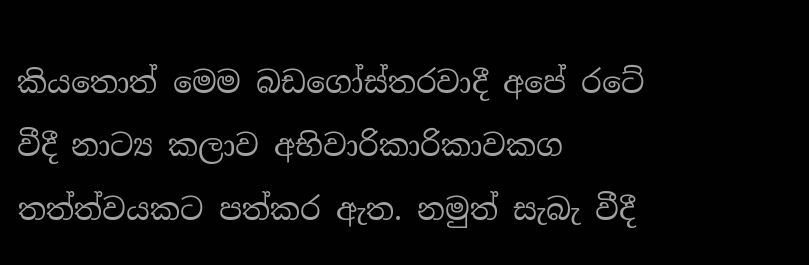කියතොත් මෙම බඩගෝස්තරවාදී අපේ රටේ වීදී නාට්‍ය කලාව අභිවාරිකාරිකාවකග තත්ත්වයකට පත්කර ඇත. නමුත් සැබැ වීදී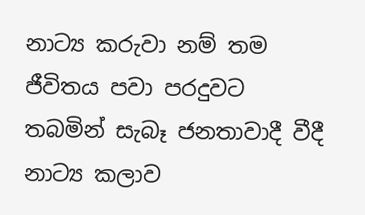නාට්‍ය කරුවා නම් තම ජීවිතය පවා පරදුවට තබමින් සැබෑ ජනතාවාදී වීදී නාට්‍ය කලාව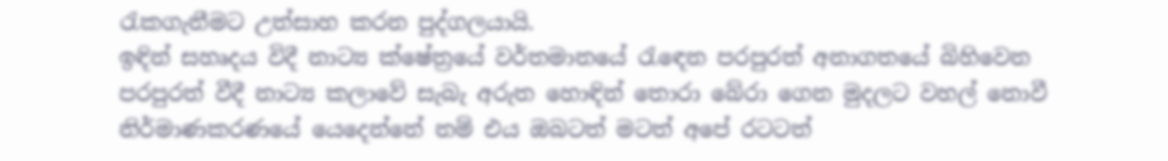රැකගැනීමට උත්සාහ කරන පුද්ගලයායි.
ඉඳින් සහෘදය විදී නාට්‍ය ක්ෂේත්‍රයේ වර්තමානයේ රැ‍‍ඳෙන පරපුරත් අනාගතයේ බිහිවෙන පරපුරත් වීදී නාට්‍ය කලාවේ සැබැ අරුත හොඳින් තොරා බේරා ගෙන මුදලට වහල් නොවී නිර්මාණකරණයේ යෙදෙන්නේ නම් එය ඔබටත් මටත් අපේ රටටත්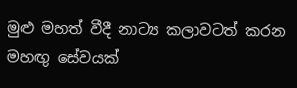මුළු මහත් වීදී නාට්‍ය කලාවටත් කරන මහඟු සේවයක්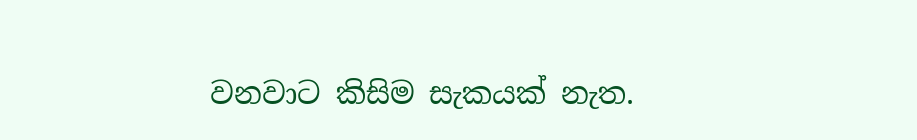වනවාට කිසිම සැකයක් නැත.